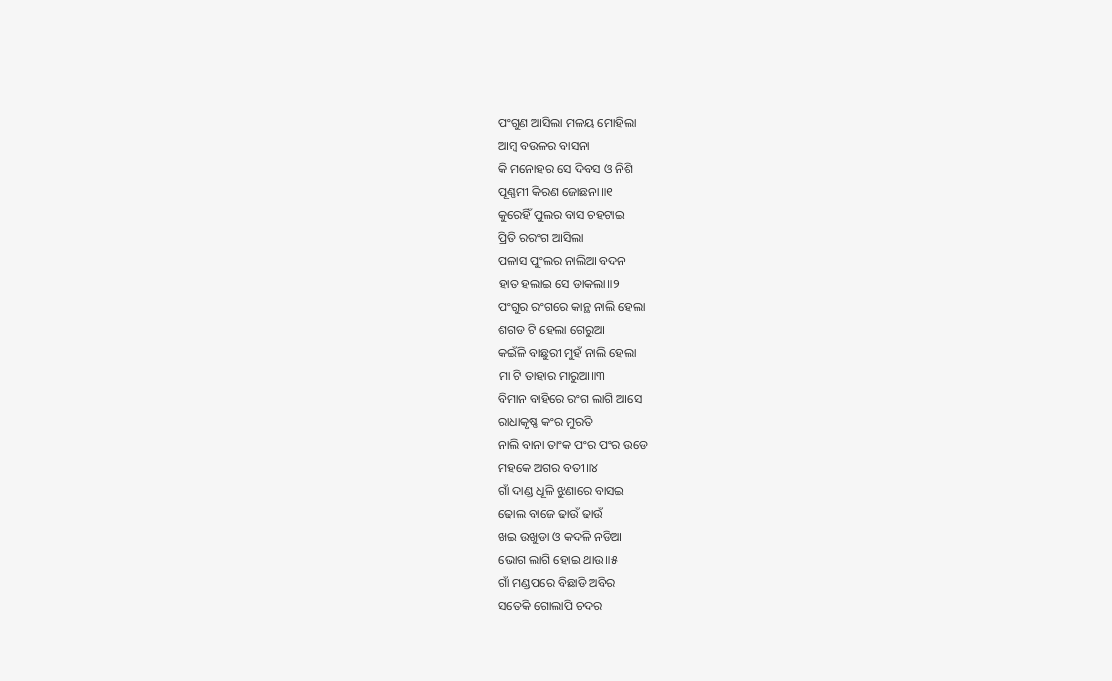ପଂଗୁଣ ଆସିଲା ମଳୟ ମୋହିଲା
ଆମ୍ବ ବଉଳର ବାସନା
କି ମନୋହର ସେ ଦିବସ ଓ ନିଶି
ପୂଣ୍ଣମୀ କିରଣ ଜୋଛନା॥୧
କୁରେହିଁ ପୁଲର ବାସ ଚହଟାଇ
ପ୍ରିତି ରରଂଗ ଆସିଲା
ପଳାସ ପୁଂଲର ନାଲିଆ ବଦନ
ହାତ ହଲାଇ ସେ ଡାକଲା॥୨
ପଂଗୁର ରଂଗରେ କାନ୍ଥ ନାଲି ହେଲା
ଶଗଡ ଟି ହେଲା ଗେରୁଆ
କଇଁଳି ବାଛୁରୀ ମୁହଁ ନାଲି ହେଲା
ମା ଟି ତାହାର ମାରୁଆ॥୩
ବିମାନ ବାହିରେ ରଂଗ ଲାଗି ଆସେ
ରାଧାକୃଷ୍ଣ କଂର ମୁରତି
ନାଲି ବାନା ତାଂକ ପଂର ପଂର ଉଡେ
ମହକେ ଅଗର ବତୀ॥୪
ଗାଁ ଦାଣ୍ଡ ଧୂଳି ଝୁଣାରେ ବାସଇ
ଢୋଲ ବାଜେ ଢାଉଁ ଢାଉଁ
ଖଇ ଉଖୁଡା ଓ କଦଳି ନଡିଆ
ଭୋଗ ଲାଗି ହୋଇ ଥାଉ॥୫
ଗାଁ ମଣ୍ଡପରେ ବିଛାଡି ଅବିର
ସତେକି ଗୋଲାପି ଚଦର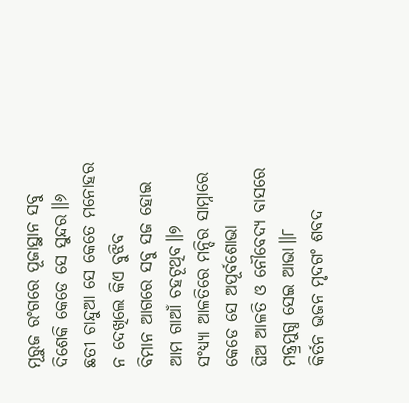ମୂରୁଜ ରଂଗରେ ପୂଜାସ୍ଥାନ ସବୁ
ଦିଶେକି କେଡେ ସେ ସୁନ୍ଦର॥୬
ଛତୀ ଚାନ୍ଦୁଆ ସେ କେତେ ମନୋହର
ନ ଦେଖିଲେ କିଏ ବୁଝିବ
ବିମାନ ଆଗରେ ସବୁ ସଜ ହୋଇ
ଆମ ଗାଆଁ ଚହଟୂଥିବ॥୭
ସଂଧ୍ୟ୍ୟା ଆଳତିରେ ମନ୍ଦିର ସାମ୍ନାରେ
କେଡେ ସେ ଅପୂର୍ବଶୋଭା
ଘିଅ ଆଳତି ଓ ନୌବେଦ୍ୟ ବାସରେ
ମନ୍ତ୍ର୍ରମୁଗ୍ଧ ସେଇ ଆଭା॥୮
କିର୍ତନ ଭଜନ ମୃଦଗଂ ଶବଦ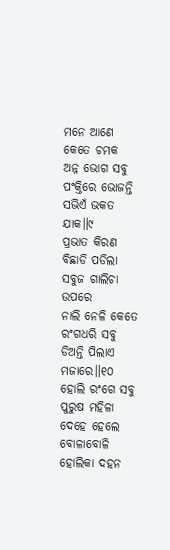ମନେ ଆଣେ କେତେ ଚମକ
ଅନ୍ନ ଭୋଗ ସବୁ ପଂକ୍ତିରେ ଭୋଜନ୍ତି
ସଭିଏଁ ଭକତ ଯାକ॥୯
ପ୍ରଭାତ କିରଣ ବିଛାଡି ପଡିଲା
ସବୁଜ ଗାଲିଚା ଉପରେ
ନାଲି ନେଳି କେତେ ରଂଗଧରି ସବୁ
ଡିଅନ୍ତି ପିଲାଏ ମଜାରେ॥୧୦
ହୋଲି ରଂଗେ ସବୁ ପୁରୁଷ ମହିଳା
ଦେହେ ହେଲେ ବୋଳାବୋଳି
ହୋଲିକା ଦହନ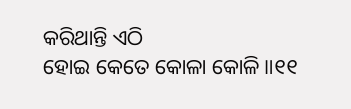କରିଥାନ୍ତି ଏଠି
ହୋଇ କେତେ କୋଳା କୋଳି॥୧୧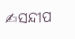✍ସନ୍ଦୀପ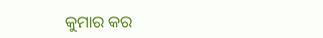କୁମାର କର